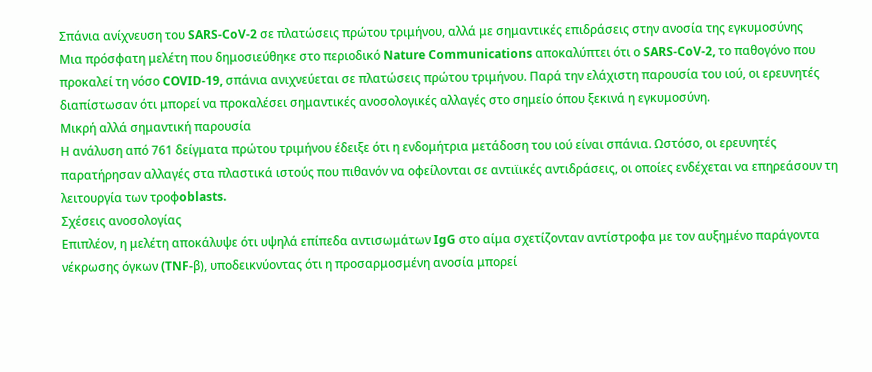Σπάνια ανίχνευση του SARS-CoV-2 σε πλατώσεις πρώτου τριμήνου, αλλά με σημαντικές επιδράσεις στην ανοσία της εγκυμοσύνης
Μια πρόσφατη μελέτη που δημοσιεύθηκε στο περιοδικό Nature Communications αποκαλύπτει ότι ο SARS-CoV-2, το παθογόνο που προκαλεί τη νόσο COVID-19, σπάνια ανιχνεύεται σε πλατώσεις πρώτου τριμήνου. Παρά την ελάχιστη παρουσία του ιού, οι ερευνητές διαπίστωσαν ότι μπορεί να προκαλέσει σημαντικές ανοσολογικές αλλαγές στο σημείο όπου ξεκινά η εγκυμοσύνη.
Μικρή αλλά σημαντική παρουσία
Η ανάλυση από 761 δείγματα πρώτου τριμήνου έδειξε ότι η ενδομήτρια μετάδοση του ιού είναι σπάνια. Ωστόσο, οι ερευνητές παρατήρησαν αλλαγές στα πλαστικά ιστούς που πιθανόν να οφείλονται σε αντιϊικές αντιδράσεις, οι οποίες ενδέχεται να επηρεάσουν τη λειτουργία των τροφoblasts.
Σχέσεις ανοσολογίας
Επιπλέον, η μελέτη αποκάλυψε ότι υψηλά επίπεδα αντισωμάτων IgG στο αίμα σχετίζονταν αντίστροφα με τον αυξημένο παράγοντα νέκρωσης όγκων (TNF-β), υποδεικνύοντας ότι η προσαρμοσμένη ανοσία μπορεί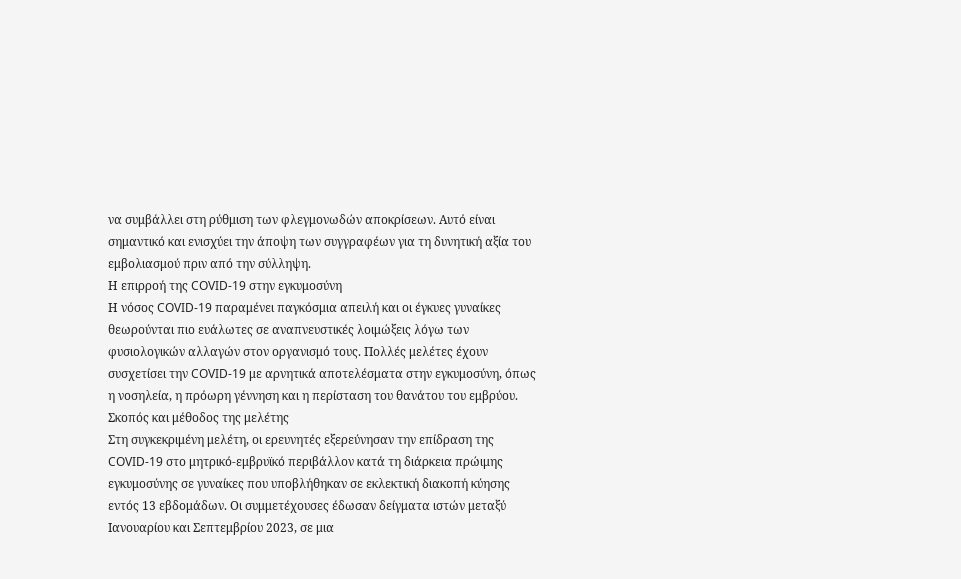να συμβάλλει στη ρύθμιση των φλεγμονωδών αποκρίσεων. Αυτό είναι σημαντικό και ενισχύει την άποψη των συγγραφέων για τη δυνητική αξία του εμβολιασμού πριν από την σύλληψη.
Η επιρροή της COVID-19 στην εγκυμοσύνη
Η νόσος COVID-19 παραμένει παγκόσμια απειλή και οι έγκυες γυναίκες θεωρούνται πιο ευάλωτες σε αναπνευστικές λοιμώξεις λόγω των φυσιολογικών αλλαγών στον οργανισμό τους. Πολλές μελέτες έχουν συσχετίσει την COVID-19 με αρνητικά αποτελέσματα στην εγκυμοσύνη, όπως η νοσηλεία, η πρόωρη γέννηση και η περίσταση του θανάτου του εμβρύου.
Σκοπός και μέθοδος της μελέτης
Στη συγκεκριμένη μελέτη, οι ερευνητές εξερεύνησαν την επίδραση της COVID-19 στο μητρικό-εμβρυϊκό περιβάλλον κατά τη διάρκεια πρώιμης εγκυμοσύνης σε γυναίκες που υποβλήθηκαν σε εκλεκτική διακοπή κύησης εντός 13 εβδομάδων. Οι συμμετέχουσες έδωσαν δείγματα ιστών μεταξύ Ιανουαρίου και Σεπτεμβρίου 2023, σε μια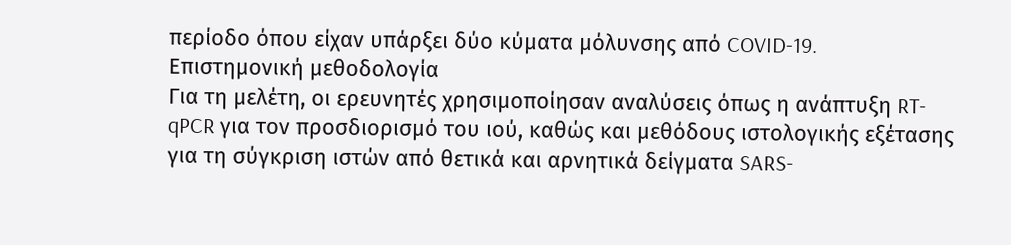περίοδο όπου είχαν υπάρξει δύο κύματα μόλυνσης από COVID-19.
Επιστημονική μεθοδολογία
Για τη μελέτη, οι ερευνητές χρησιμοποίησαν αναλύσεις όπως η ανάπτυξη RT-qPCR για τον προσδιορισμό του ιού, καθώς και μεθόδους ιστολογικής εξέτασης για τη σύγκριση ιστών από θετικά και αρνητικά δείγματα SARS-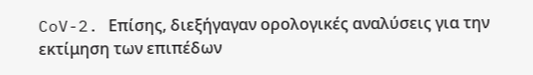CoV-2. Επίσης, διεξήγαγαν ορολογικές αναλύσεις για την εκτίμηση των επιπέδων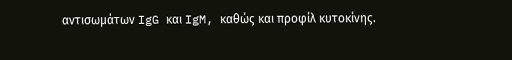αντισωμάτων IgG και IgM, καθώς και προφίλ κυτοκίνης.